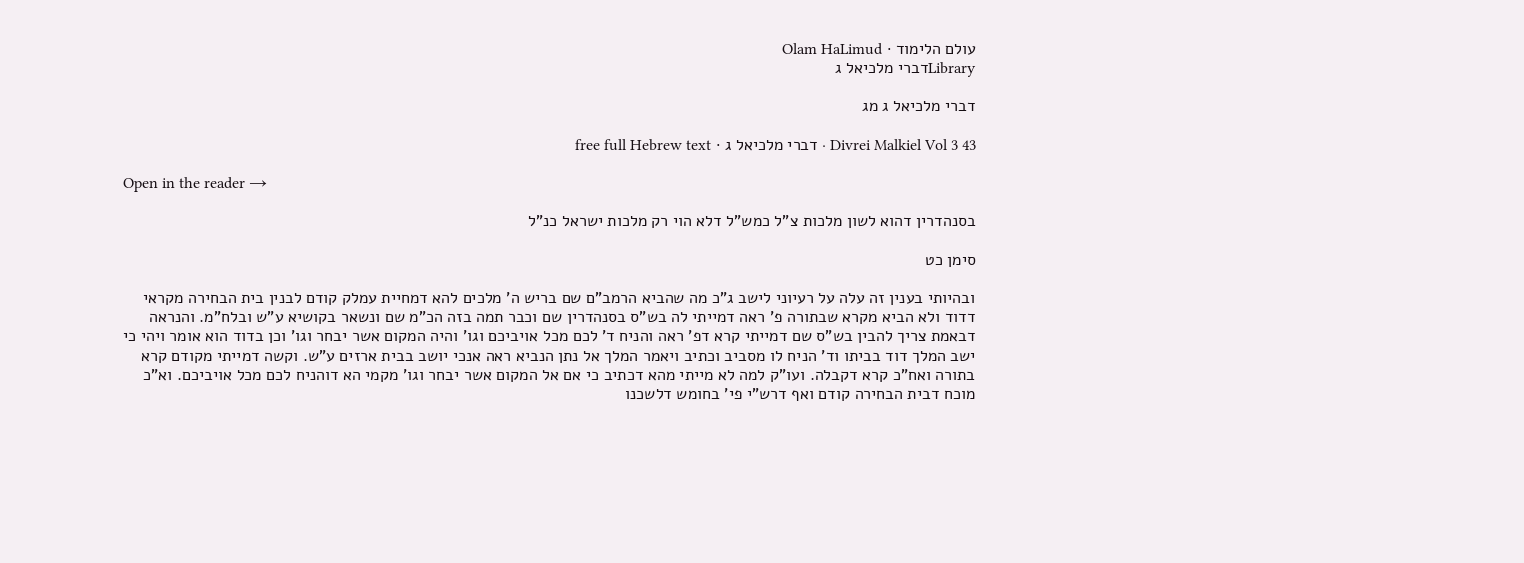עולם הלימוד · Olam HaLimud
Libraryדברי מלכיאל ג

דברי מלכיאל ג מג

Divrei Malkiel Vol 3 43 · דברי מלכיאל ג · free full Hebrew text

Open in the reader →

בסנהדרין דהוא לשון מלכות צ"ל כמש"ל דלא הוי רק מלכות ישראל כנ"ל

סימן כט

ובהיותי בענין זה עלה על רעיוני לישב ג"כ מה שהביא הרמב"ם שם בריש ה' מלכים להא דמחיית עמלק קודם לבנין בית הבחירה מקראי דדוד ולא הביא מקרא שבתורה פ' ראה דמייתי לה בש"ס בסנהדרין שם וכבר תמה בזה הכ"מ שם ונשאר בקושיא ע"ש ובלח"מ. והנראה דבאמת צריך להבין בש"ס שם דמייתי קרא דפ' ראה והניח ד' לכם מכל אויביכם וגו' והיה המקום אשר יבחר וגו' וכן בדוד הוא אומר ויהי כי ישב המלך דוד בביתו וד' הניח לו מסביב וכתיב ויאמר המלך אל נתן הנביא ראה אנכי יושב בבית ארזים ע"ש. וקשה דמייתי מקודם קרא בתורה ואח"כ קרא דקבלה. ועו"ק למה לא מייתי מהא דכתיב כי אם אל המקום אשר יבחר וגו' מקמי הא דוהניח לכם מכל אויביכם. וא"כ מוכח דבית הבחירה קודם ואף דרש"י פי' בחומש דלשכנו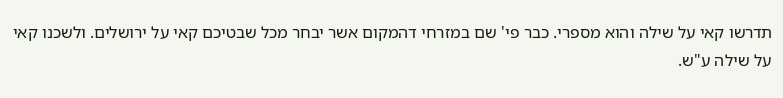תדרשו קאי על שילה והוא מספרי. כבר פי' שם במזרחי דהמקום אשר יבחר מכל שבטיכם קאי על ירושלים. ולשכנו קאי על שילה ע"ש.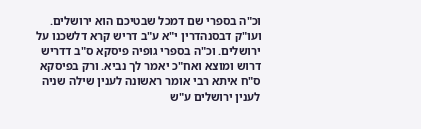וכ"ה בספרי שם דמכל שבטיכם הוא ירושלים. ועו"ק דבסנהדרין י"א ע"ב דריש קרא דלשכנו על ירושלים. וכ"ה בספרי גופיה פיסקא ס"ב דדריש דרוש ומוצא ואח"כ יאמר לך נביא. ורק בפיסקא ס"ח איתא רבי אומר ראשונה לענין שילה שניה לענין ירושלים ע"ש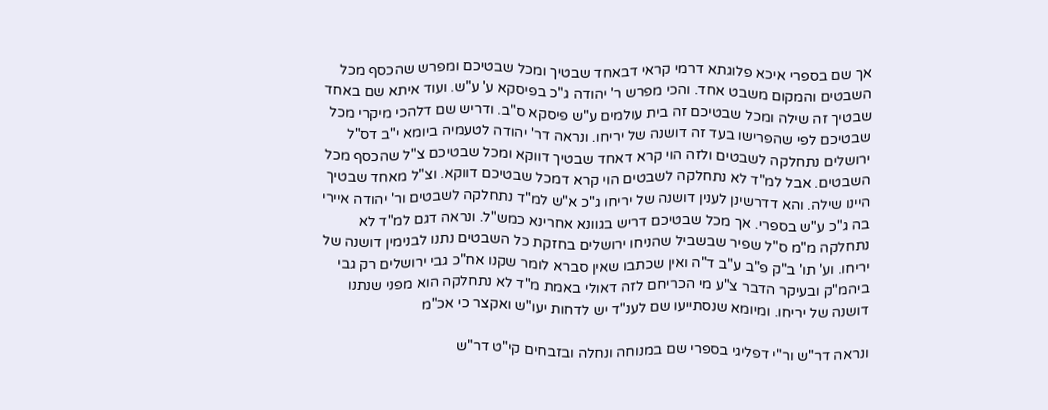אך שם בספרי איכא פלוגתא דרמי קראי דבאחד שבטיך ומכל שבטיכם ומפרש שהכסף מכל השבטים והמקום משבט אחד. והכי מפרש ר' יהודה ג"כ בפיסקא ע' ע"ש. ועוד איתא שם באחד שבטיך זה שילה ומכל שבטיכם זה בית עולמים ע"ש פיסקא ס"ב. ודריש שם דלהכי מיקרי מכל שבטיכם לפי שהפרישו בעד זה דושנה של יריחו. ונראה דר' יהודה לטעמיה ביומא י"ב דס"ל ירושלים נתחלקה לשבטים ולזה הוי קרא דאחד שבטיך דווקא ומכל שבטיכם צ"ל שהכסף מכל השבטים. אבל למ"ד לא נתחלקה לשבטים הוי קרא דמכל שבטיכם דווקא. וצ"ל מאחד שבטיך היינו שילה. והא דדרשינן לענין דושנה של יריחו ג"כ א"ש למ"ד נתחלקה לשבטים ור' יהודה איירי בה ג"כ ע"ש בספרי. אך מכל שבטיכם דריש בגוונא אחרינא כמש"ל. ונראה דגם למ"ד לא נתחלקה מ"מ ס"ל שפיר שבשביל שהניחו ירושלים בחזקת כל השבטים נתנו לבנימין דושנה של יריחו. וע' תו' ב"ק פ"ב ע"ב ד"ה ואין שכתבו שאין סברא לומר שקנו אח"כ גבי ירושלים רק גבי ביהמ"ק ובעיקר הדבר צ"ע מי הכריחם לזה דאולי באמת מ"ד לא נתחלקה הוא מפני שנתנו דושנה של יריחו. ומיומא שנסתייעו שם לענ"ד יש לדחות יעו"ש ואקצר כי אכ"מ

ונראה דר"ש ור"י דפליגי בספרי שם במנוחה ונחלה ובזבחים קי"ט דר"ש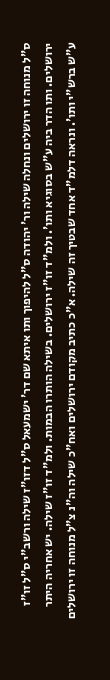ס"ל מנוחה זו ירושלים ונחלה שילה ור' יהודה ס"ל להיפוך ותו איתא שם דר' ישמעאל ס"ל דזו"ז שילה ורשב"י ס"ל זו"ז ירושלים. ותו הדר ביה ע"ש בסוגיא ותו'. ולמ"ד זו"ז ירושלים. בשילה הותרו הבמות. ולמ"ד זו"ז שילה. יש אחריה היתר ע"ש ברש"י ותו'. ונראה דלמ"ד אחד שבטיך זה שילה. א"כ כתיב מקודם ירושלים ואח"כ שילה וה"נ צ"ל מנוחה זו ירושלים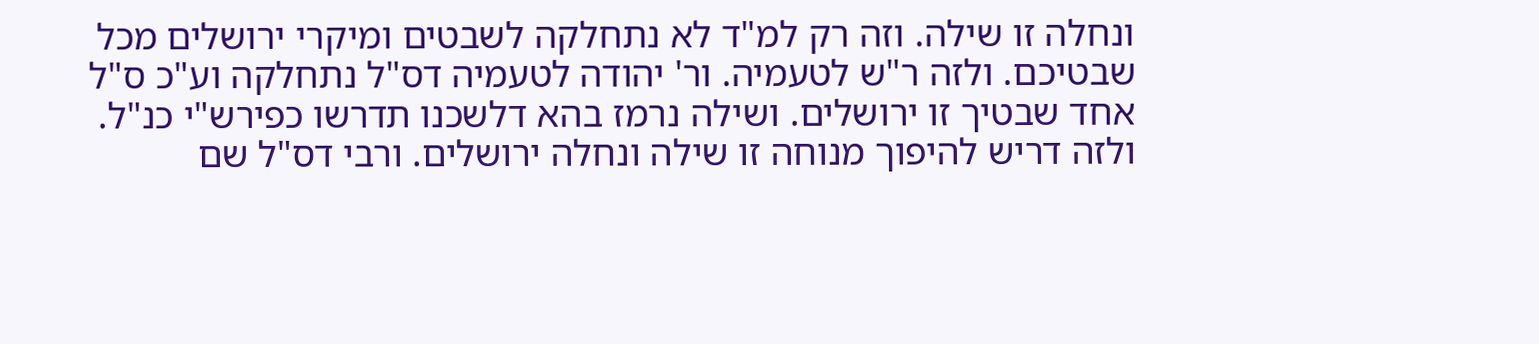ונחלה זו שילה. וזה רק למ"ד לא נתחלקה לשבטים ומיקרי ירושלים מכל שבטיכם. ולזה ר"ש לטעמיה. ור' יהודה לטעמיה דס"ל נתחלקה וע"כ ס"ל אחד שבטיך זו ירושלים. ושילה נרמז בהא דלשכנו תדרשו כפירש"י כנ"ל. ולזה דריש להיפוך מנוחה זו שילה ונחלה ירושלים. ורבי דס"ל שם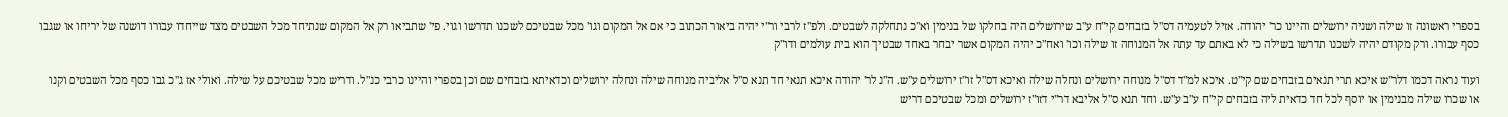בספרי ראשונה זו שילה ושניה ירושלים והיינו כר' יהודה. אזיל לטעמיה דס"ל בזבחים קי"ח ע"ב שירושלים היה בחלקו של בנימין וא"כ נתחלקה לשבטים. ולפ"ז לרבי ור"י יהיה ביאור הכתוב כי אם אל המקום וגו' מכל שבטיכם לשכנו תדרשו וגוי. פי' שתביאו רק אל המקום שנתיחד מכל השבטים מצד שייחדו עבורו דושנה של יריחו או שגבו כסף עבורו. ורק מקודם יהיה לשכנו תדרשו בשילה כי לא באתם עד עתה אל המנוחה זו שילה וכו' ואח"כ יהיה המקום אשר יבחר באחד שבטיך הוא בית עולמים ודו"ק

ועוד נראה דכמו דלר"ש איכא תרי תנאים בזבחים שם קי"ט. איכא למ"ד דס"ל מנוחה ירושלים ונחלה שילה ואיכא דס"ל זו"ז ירושלים ע"ש. ה"נ לר' יהודה איכא תנאי חד תנא ס"ל אליביה מנוחה שילה ונחלה ירושלים וכדאיתא בזבחים שם וכן בספרי והיינו כרבי כנ"ל. ודריש מכל שבטיכם על שילה. ואולי אז ג"כ גבו כסף מכל השבטים וקנו או שכרו שילה מבנימין או יוסף לכל חד כדאית ליה בזבחים קי"ח ע"ב ע"ש. וחד תנא ס"ל אליבא דר"י דזו"ז ירושלים ומכל שבטיכם דריש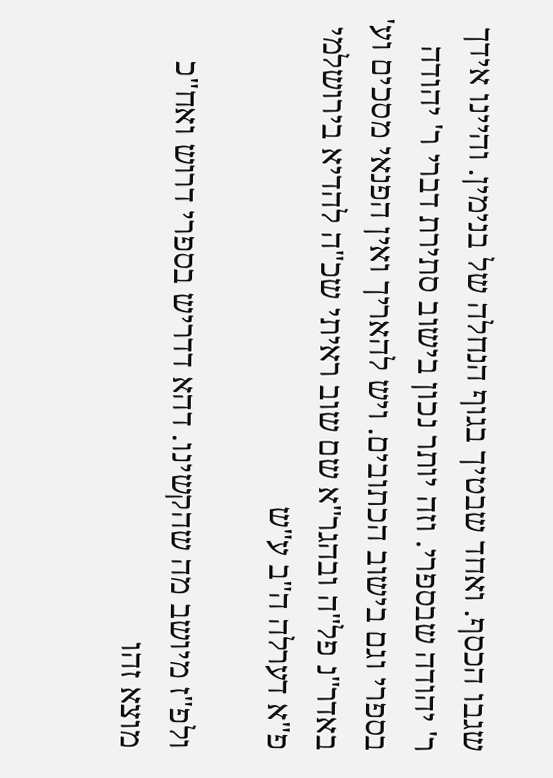שגבו הכסף. ואחד שבטיך בגוף הנחלה של בנימין. והיינו אידך ר' יהודה שבספרי. וזה יותר נכון בישוב סתירת דברי ר' יהודה בספרי וגם בישוב הכתובים. ויש להאריך ואין הפנאי מסכים וע' באדר"נ פל"ה ובהגר"א שם שוב ראיתי שכ"ה להדיא בירושלמי פ"א דערלה ה"ב ע"ש

ולפ"ז מיושב מה שהקשינו. דהא דדריש בספרי דרוש ואח"כ מוצא זהו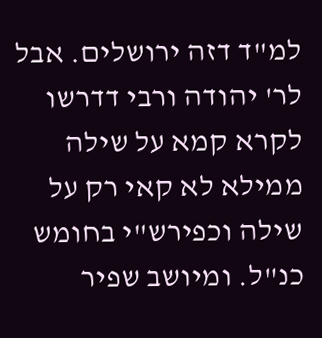למ"ד דזה ירושלים. אבל לר' יהודה ורבי דדרשו לקרא קמא על שילה ממילא לא קאי רק על שילה וכפירש"י בחומש כנ"ל. ומיושב שפיר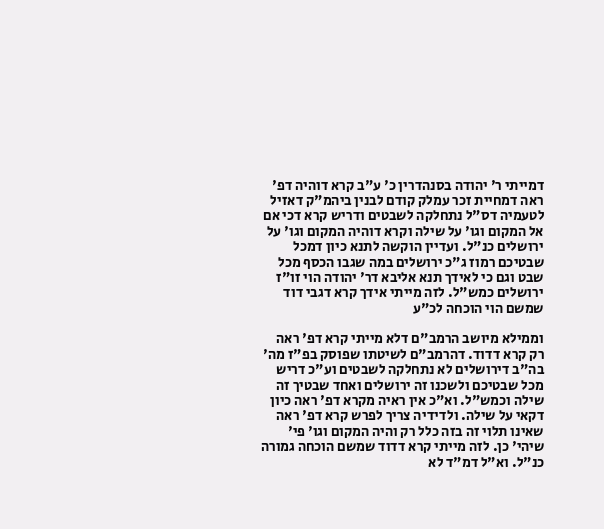דמייתי ר' יהודה בסנהדרין כ' ע"ב קרא דוהיה דפ' ראה דמחיית זכר עמלק קודם לבנין ביהמ"ק דאזיל לטעמיה דס"ל נתחלקה לשבטים ודריש קרא דכי אם אל המקום וגו' על שילה וקרא דוהיה המקום וגו' על ירושלים כנ"ל. ועדיין הוקשה לתנא כיון דמכל שבטיכם רמוז ג"כ ירושלים במה שגבו הכסף מכל שבט וגם כי לאידך תנא אליבא דר' יהודה הוי זו"ז ירושלים כמש"ל. לזה מייתי אידך קרא דגבי דוד שמשם הוי הוכחה לכ"ע

וממילא מיושב הרמב"ם דלא מייתי קרא דפ' ראה רק קרא דדוד. דהרמב"ם לשיטתו שפוסק בפ"ז מה' בה"ב דירושלים לא נתחלקה לשבטים וע"כ דריש מכל שבטיכם ולשכנו זה ירושלים ואחד שבטיך זה שילה וכמש"ל. וא"כ אין ראיה מקרא דפ' ראה כיון דקאי על שילה. ולדידיה צריך לפרש קרא דפ' ראה שאינו תלוי זה בזה כלל רק והיה המקום וגו' פי' שיהי' כן. לזה מייתי קרא דדוד שמשם הוכחה גמורה כנ"ל. וא"ל דמ"ד לא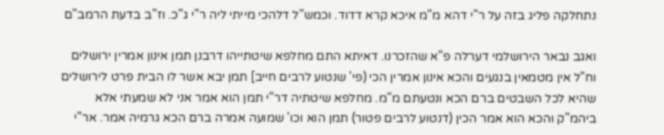נתחלקה פליג בזה על ר"י דהא מ"מ איכא קרא דדוד. וכמש"ל דלהכי מייתי ליה ר"י ג"כ. וז"ב בדעת הרמב"ם

ואגב נבאר הירושלמי דערלה פ"א שהזכרנו. דאיתא התם מחלפא שיטתייהו דרבנן תמן אינון אמרין ירושלים וח"ל אין מטמאין בנגעים והכא אינון אמרין הכי (פי' שנטוע לרבים חייב] תמן יבא אשר לו הבית פרט לירושלים שהיא לכל השבטים ברם הכא ונטעתם מ"מ. מחלפא שיטתיה דר"י תמן הוא אמר אני לא שמעתי אלא ביהמ"ק והכא הוא אמר הכין (דנטוע לרבים פטור) תמן הוא וכו' שמועה אמרה ברם הכא גרמיה אמר. אר"י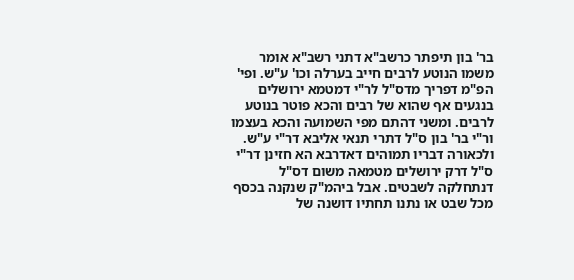בר' בון תיפתר כרשב"א דתני רשב"א אומר משמו הנוטע לרבים חייב בערלה וכו' ע"ש. ופי' הפ"מ דפריך מדס"ל לר"י דמטמא ירושלים בנגעים אף שהוא של רבים והכא פוטר בנוטע לרבים. ומשני דהתם מפי השמועה והכא בעצמו ור"י בר' בון ס"ל דתרי תנאי אליבא דר"י ע"ש. ולכאורה דבריו תמוהים דאדרבא הא חזינן דר"י ס"ל דרק ירושלים מטמאה משום דס"ל דנתחלקה לשבטים. אבל ביהמ"ק שנקנה בכסף מכל שבט או נתנו תחתיו דושנה של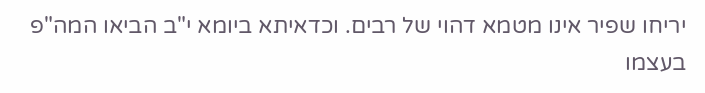יריחו שפיר אינו מטמא דהוי של רבים. וכדאיתא ביומא י"ב הביאו המה"פ בעצמו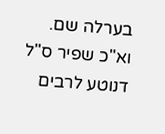בערלה שם. וא"כ שפיר ס"ל דנוטע לרבים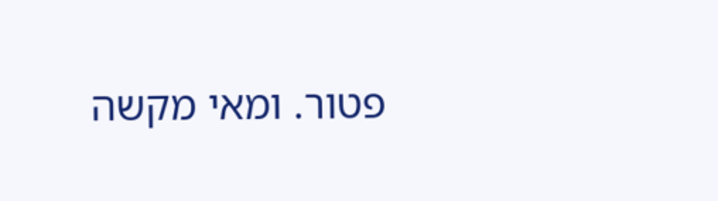פטור. ומאי מקשה